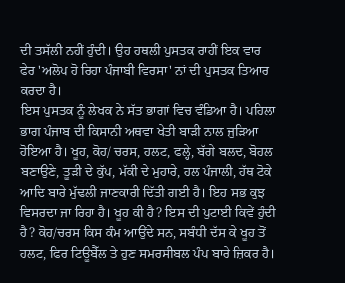ਦੀ ਤਸੱਲੀ ਨਹੀਂ ਹੁੰਦੀ। ਉਹ ਹਥਲੀ ਪੁਸਤਕ ਰਾਹੀਂ ਇਕ ਵਾਰ ਫੇਰ 'ਅਲੋਪ ਹੋ ਰਿਹਾ ਪੰਜਾਬੀ ਵਿਰਸਾ' ਨਾਂ ਦੀ ਪੁਸਤਕ ਤਿਆਰ ਕਰਦਾ ਹੈ।
ਇਸ ਪੁਸਤਕ ਨੂੰ ਲੇਖਕ ਨੇ ਸੱਤ ਭਾਗਾਂ ਵਿਚ ਵੰਡਿਆ ਹੈ। ਪਹਿਲਾ ਭਾਗ ਪੰਜਾਬ ਦੀ ਕਿਸਾਨੀ ਅਥਵਾ ਖੇਤੀ ਬਾੜੀ ਨਾਲ ਜੁੜਿਆ ਹੋਇਆ ਹੈ। ਖੂਹ, ਕੋਹ/ ਚਰਸ, ਹਲਟ, ਫਲ੍ਹੇ, ਬੱਗੇ ਬਲਦ, ਬੋਹਲ ਬਣਾਉਣੇ, ਤੂੜੀ ਦੇ ਕੁੱਪ, ਮੱਕੀ ਦੇ ਮੁਹਾਰੇ, ਹਲ ਪੰਜਾਲੀ, ਹੱਥ ਟੋਕੇ ਆਦਿ ਬਾਰੇ ਮੁੱਢਲੀ ਜਾਣਕਾਰੀ ਦਿੱਤੀ ਗਈ ਹੈ। ਇਹ ਸਭ ਕੁਝ ਵਿਸਰਦਾ ਜਾ ਰਿਹਾ ਹੈ। ਖੂਹ ਕੀ ਹੈ? ਇਸ ਦੀ ਪੁਟਾਈ ਕਿਵੇਂ ਹੁੰਦੀ ਹੈ? ਕੋਹ/ਚਰਸ ਕਿਸ ਕੰਮ ਆਉਂਦੇ ਸਨ, ਸਬੰਧੀ ਦੱਸ ਕੇ ਖੂਹ ਤੋਂ ਹਲਟ, ਫਿਰ ਟਿਊਬੈੱਲ ਤੇ ਹੁਣ ਸਮਰਸੀਬਲ ਪੰਪ ਬਾਰੇ ਜ਼ਿਕਰ ਹੈ।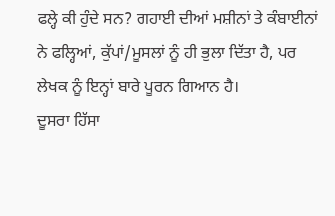ਫਲ੍ਹੇ ਕੀ ਹੁੰਦੇ ਸਨ? ਗਹਾਈ ਦੀਆਂ ਮਸ਼ੀਨਾਂ ਤੇ ਕੰਬਾਈਨਾਂ ਨੇ ਫਲ੍ਹਿਆਂ, ਕੁੱਪਾਂ/ਮੂਸਲਾਂ ਨੂੰ ਹੀ ਭੁਲਾ ਦਿੱਤਾ ਹੈ, ਪਰ ਲੇਖਕ ਨੂੰ ਇਨ੍ਹਾਂ ਬਾਰੇ ਪੂਰਨ ਗਿਆਨ ਹੈ।
ਦੂਸਰਾ ਹਿੱਸਾ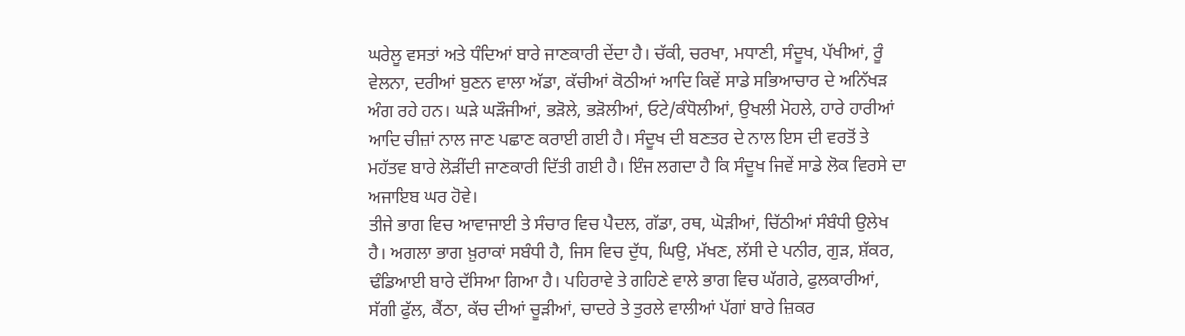ਘਰੇਲੂ ਵਸਤਾਂ ਅਤੇ ਧੰਦਿਆਂ ਬਾਰੇ ਜਾਣਕਾਰੀ ਦੇਂਦਾ ਹੈ। ਚੱਕੀ, ਚਰਖਾ, ਮਧਾਣੀ, ਸੰਦੂਖ, ਪੱਖੀਆਂ, ਰੂੰ ਵੇਲਨਾ, ਦਰੀਆਂ ਬੁਣਨ ਵਾਲਾ ਅੱਡਾ, ਕੱਚੀਆਂ ਕੋਠੀਆਂ ਆਦਿ ਕਿਵੇਂ ਸਾਡੇ ਸਭਿਆਚਾਰ ਦੇ ਅਨਿੱਖੜ ਅੰਗ ਰਹੇ ਹਨ। ਘੜੇ ਘੜੌਜੀਆਂ, ਭੜੋਲੇ, ਭੜੋਲੀਆਂ, ਓਟੇ/ਕੰਧੋਲੀਆਂ, ਉਖਲੀ ਮੋਹਲੇ, ਹਾਰੇ ਹਾਰੀਆਂ ਆਦਿ ਚੀਜ਼ਾਂ ਨਾਲ ਜਾਣ ਪਛਾਣ ਕਰਾਈ ਗਈ ਹੈ। ਸੰਦੂਖ ਦੀ ਬਣਤਰ ਦੇ ਨਾਲ ਇਸ ਦੀ ਵਰਤੋਂ ਤੇ ਮਹੱਤਵ ਬਾਰੇ ਲੋੜੀਂਦੀ ਜਾਣਕਾਰੀ ਦਿੱਤੀ ਗਈ ਹੈ। ਇੰਜ ਲਗਦਾ ਹੈ ਕਿ ਸੰਦੂਖ ਜਿਵੇਂ ਸਾਡੇ ਲੋਕ ਵਿਰਸੇ ਦਾ ਅਜਾਇਬ ਘਰ ਹੋਵੇ।
ਤੀਜੇ ਭਾਗ ਵਿਚ ਆਵਾਜਾਈ ਤੇ ਸੰਚਾਰ ਵਿਚ ਪੈਦਲ, ਗੱਡਾ, ਰਥ, ਘੋੜੀਆਂ, ਚਿੱਠੀਆਂ ਸੰਬੰਧੀ ਉਲੇਖ ਹੈ। ਅਗਲਾ ਭਾਗ ਖ਼ੁਰਾਕਾਂ ਸਬੰਧੀ ਹੈ, ਜਿਸ ਵਿਚ ਦੁੱਧ, ਘਿਉ, ਮੱਖਣ, ਲੱਸੀ ਦੇ ਪਨੀਰ, ਗੁੜ, ਸ਼ੱਕਰ, ਢੰਡਿਆਈ ਬਾਰੇ ਦੱਸਿਆ ਗਿਆ ਹੈ। ਪਹਿਰਾਵੇ ਤੇ ਗਹਿਣੇ ਵਾਲੇ ਭਾਗ ਵਿਚ ਘੱਗਰੇ, ਫੁਲਕਾਰੀਆਂ, ਸੱਗੀ ਫੁੱਲ, ਕੈਂਠਾ, ਕੱਚ ਦੀਆਂ ਚੂੜੀਆਂ, ਚਾਦਰੇ ਤੇ ਤੁਰਲੇ ਵਾਲੀਆਂ ਪੱਗਾਂ ਬਾਰੇ ਜ਼ਿਕਰ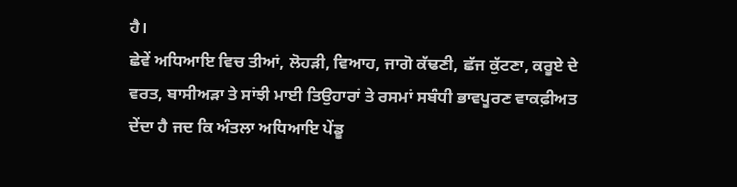ਹੈ।
ਛੇਵੇਂ ਅਧਿਆਇ ਵਿਚ ਤੀਆਂ, ਲੋਹੜੀ, ਵਿਆਹ, ਜਾਗੋ ਕੱਢਣੀ, ਛੱਜ ਕੁੱਟਣਾ, ਕਰੂਏ ਦੇ ਵਰਤ, ਬਾਸੀਅੜਾ ਤੇ ਸਾਂਝੀ ਮਾਈ ਤਿਉਹਾਰਾਂ ਤੇ ਰਸਮਾਂ ਸਬੰਧੀ ਭਾਵਪੂਰਣ ਵਾਕਫ਼ੀਅਤ ਦੇਂਦਾ ਹੈ ਜਦ ਕਿ ਅੰਤਲਾ ਅਧਿਆਇ ਪੇਂਡੂ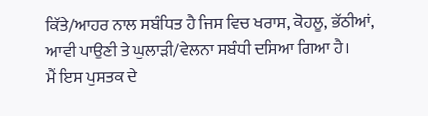ਕਿੱਤੇ/ਆਹਰ ਨਾਲ ਸਬੰਧਿਤ ਹੈ ਜਿਸ ਵਿਚ ਖਰਾਸ, ਕੋਹਲੂ, ਭੱਠੀਆਂ, ਆਵੀ ਪਾਉਣੀ ਤੇ ਘੁਲਾੜੀ/ਵੇਲਨਾ ਸਬੰਧੀ ਦਸਿਆ ਗਿਆ ਹੈ।
ਮੈਂ ਇਸ ਪੁਸਤਕ ਦੇ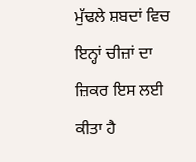ਮੁੱਢਲੇ ਸ਼ਬਦਾਂ ਵਿਚ ਇਨ੍ਹਾਂ ਚੀਜ਼ਾਂ ਦਾ ਜ਼ਿਕਰ ਇਸ ਲਈ ਕੀਤਾ ਹੈ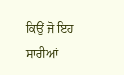ਕਿਉਂ ਜੋ ਇਹ ਸਾਰੀਆਂ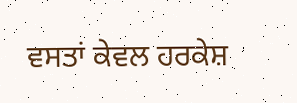ਵਸਤਾਂ ਕੇਵਲ ਹਰਕੇਸ਼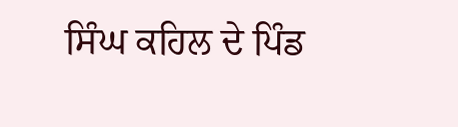ਸਿੰਘ ਕਹਿਲ ਦੇ ਪਿੰਡ